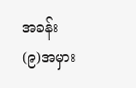အခန်း(၉)အမှား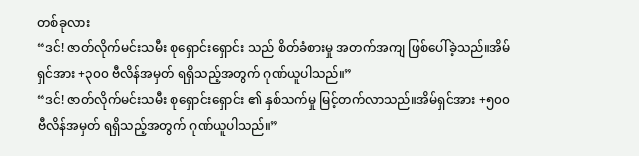တစ်ခုလား
“ဒင်! ဇာတ်လိုက်မင်းသမီး စုရှောင်းရှောင်း သည် စိတ်ခံစားမှု အတက်အကျ ဖြစ်ပေါ်ခဲ့သည်။အိမ်ရှင်အား +၃၀၀ ဗီလိန်အမှတ် ရရှိသည့်အတွက် ဂုဏ်ယူပါသည်။”
“ဒင်! ဇာတ်လိုက်မင်းသမီး စုရှောင်းရှောင်း ၏ နှစ်သက်မှု မြင့်တက်လာသည်။အိမ်ရှင်အား +၅၀၀ ဗီလိန်အမှတ် ရရှိသည့်အတွက် ဂုဏ်ယူပါသည်။”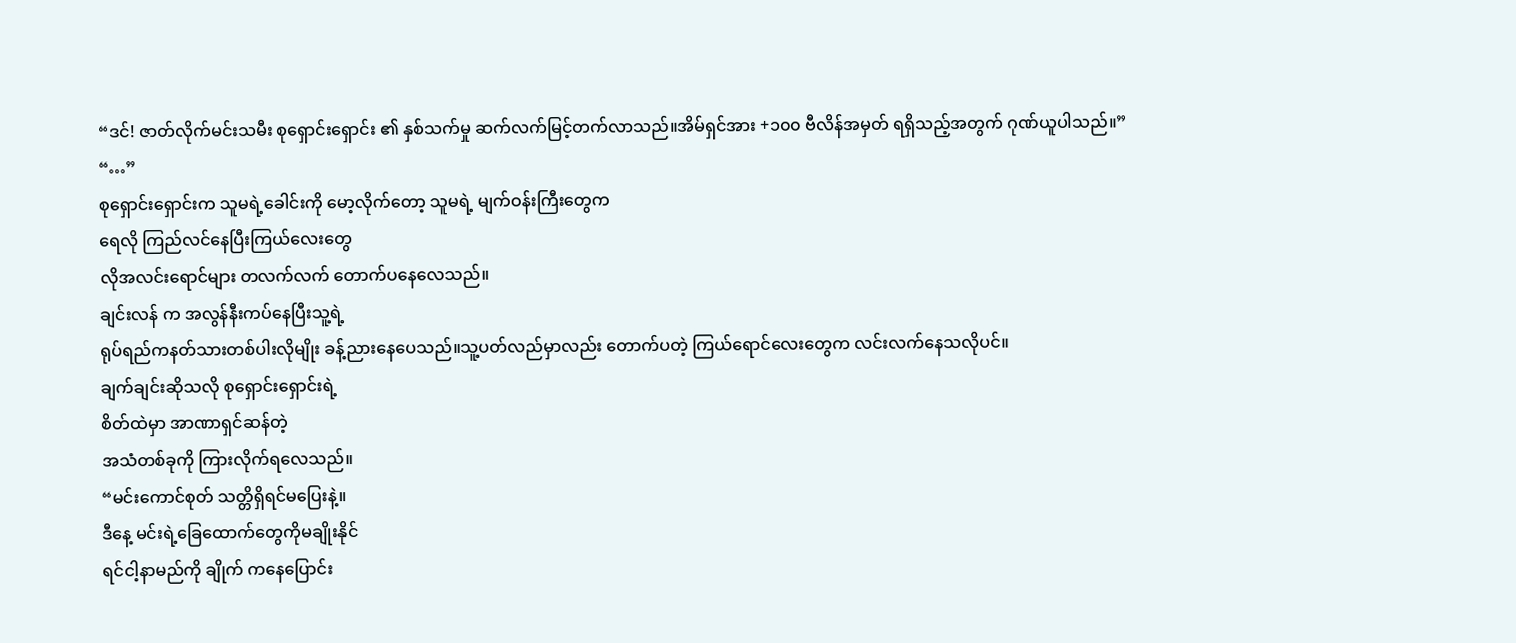“ဒင်! ဇာတ်လိုက်မင်းသမီး စုရှောင်းရှောင်း ၏ နှစ်သက်မှု ဆက်လက်မြင့်တက်လာသည်။အိမ်ရှင်အား +၁၀၀ ဗီလိန်အမှတ် ရရှိသည့်အတွက် ဂုဏ်ယူပါသည်။”
“…”
စုရှောင်းရှောင်းက သူမရဲ့ခေါင်းကို မော့လိုက်တော့ သူမရဲ့ မျက်ဝန်းကြီးတွေက
ရေလို ကြည်လင်နေပြီးကြယ်လေးတွေ
လိုအလင်းရောင်များ တလက်လက် တောက်ပနေလေသည်။
ချင်းလန် က အလွန်နီးကပ်နေပြီးသူ့ရဲ့
ရုပ်ရည်ကနတ်သားတစ်ပါးလိုမျိုး ခန့်ညားနေပေသည်။သူ့ပတ်လည်မှာလည်း တောက်ပတဲ့ ကြယ်ရောင်လေးတွေက လင်းလက်နေသလိုပင်။
ချက်ချင်းဆိုသလို စုရှောင်းရှောင်းရဲ့
စိတ်ထဲမှာ အာဏာရှင်ဆန်တဲ့
အသံတစ်ခုကို ကြားလိုက်ရလေသည်။
“မင်းကောင်စုတ် သတ္တိရှိရင်မပြေးနဲ့။
ဒီနေ့ မင်းရဲ့ခြေထောက်တွေကိုမချိုးနိုင်
ရင်ငါ့နာမည်ကို ချိုက် ကနေပြောင်း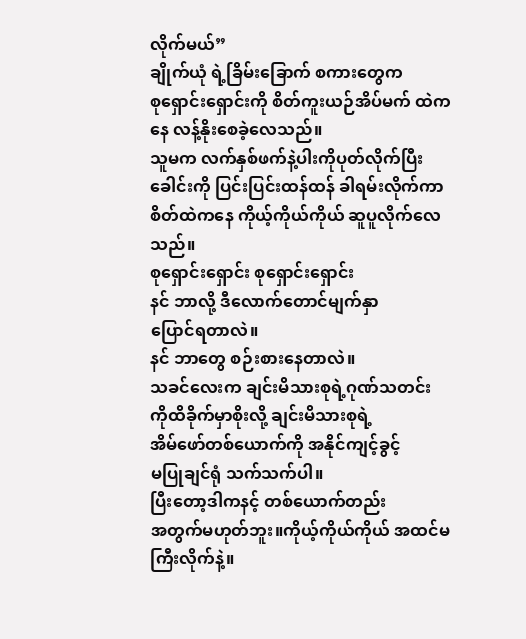လိုက်မယ်”
ချိုက်ယုံ ရဲ့ခြိမ်းခြောက် စကားတွေက
စုရှောင်းရှောင်းကို စိတ်ကူးယဉ်အိပ်မက် ထဲကနေ လန့်နိုးစေခဲ့လေသည်။
သူမက လက်နှစ်ဖက်နဲ့ပါးကိုပုတ်လိုက်ပြီး ခေါင်းကို ပြင်းပြင်းထန်ထန် ခါရမ်းလိုက်ကာ စိတ်ထဲကနေ ကိုယ့်ကိုယ်ကိုယ် ဆူပူလိုက်လေသည်။
စုရှောင်းရှောင်း စုရှောင်းရှောင်း
နင် ဘာလို့ ဒီလောက်တောင်မျက်နှာ
ပြောင်ရတာလဲ။
နင် ဘာတွေ စဉ်းစားနေတာလဲ။
သခင်လေးက ချင်းမိသားစုရဲ့ဂုဏ်သတင်း ကိုထိခိုက်မှာစိုးလို့ ချင်းမိသားစုရဲ့
အိမ်ဖော်တစ်ယောက်ကို အနိုင်ကျင့်ခွင့်
မပြုချင်ရုံ သက်သက်ပါ။
ပြီးတော့ဒါကနင့် တစ်ယောက်တည်း
အတွက်မဟုတ်ဘူး။ကိုယ့်ကိုယ်ကိုယ် အထင်မကြီးလိုက်နဲ့။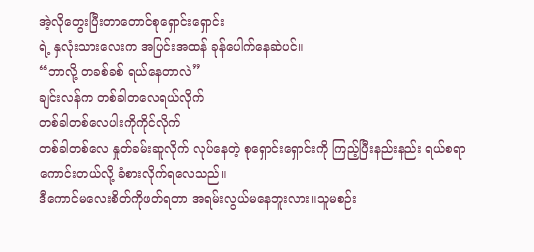အဲ့လိုတွေးပြီးတာတောင်စုရှောင်းရှောင်း
ရဲ့ နှလုံးသားလေးက အပြင်းအထန် ခုန်ပေါက်နေဆဲပင်။
“ဘာလို့ တခစ်ခစ် ရယ်နေတာလဲ”
ချင်းလန်က တစ်ခါတလေရယ်လိုက်
တစ်ခါတစ်လေပါးကိုကိုင်လိုက်
တစ်ခါတစ်လေ နှုတ်ခမ်းဆူလိုက် လုပ်နေတဲ့ စုရှောင်းရှောင်းကို ကြည့်ပြီးနည်းနည်း ရယ်စရာ ကောင်းတယ်လို့ ခံစားလိုက်ရလေသည်။
ဒီကောင်မလေးစိတ်ကိုဖတ်ရတာ အရမ်းလွယ်မနေဘူးလား။သူမစဉ်း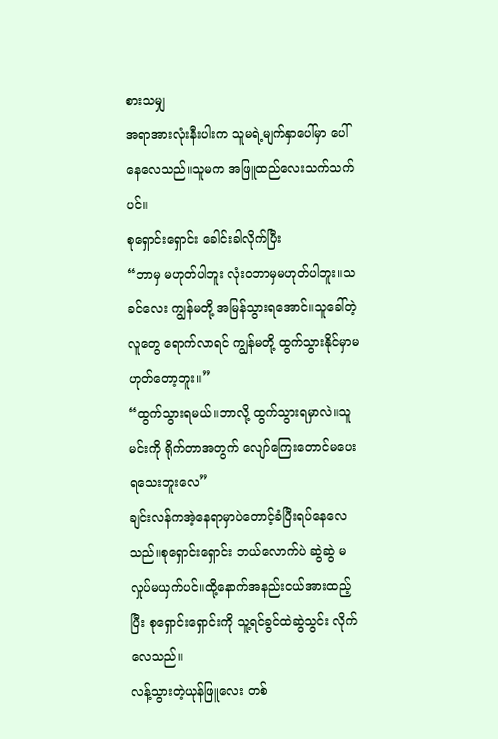စားသမျှ
အရာအားလုံးနီးပါးက သူမရဲ့မျက်နှာပေါ်မှာ ပေါ်နေလေသည်။သူမက အဖြူထည်လေးသက်သက်ပင်။
စုရှောင်းရှောင်း ခေါင်းခါလိုက်ပြီး
“ဘာမှ မဟုတ်ပါဘူး လုံးဝဘာမှမဟုတ်ပါဘူး။သခင်လေး ကျွန်မတို့ အမြန်သွားရအောင်။သူခေါ်တဲ့လူတွေ ရောက်လာရင် ကျွန်မတို့ ထွက်သွားနိုင်မှာမဟုတ်တော့ဘူး။”
“ထွက်သွားရမယ်။ဘာလို့ ထွက်သွားရမှာလဲ။သူမင်းကို ရိုက်တာအတွက် လျော်ကြေးတောင်မပေးရသေးဘူးလေ”
ချင်းလန်ကအဲ့နေရာမှာပဲတောင့်ခံပြီးရပ်နေလေသည်။စုရှောင်းရှောင်း ဘယ်လောက်ပဲ ဆွဲဆွဲ မလှုပ်မယှက်ပင်။ထို့နောက်အနည်းငယ်အားထည့်ပြီး စုရှောင်းရှောင်းကို သူ့ရင်ခွင်ထဲဆွဲသွင်း လိုက်လေသည်။
လန့်သွားတဲ့ယုန်ဖြူလေး တစ်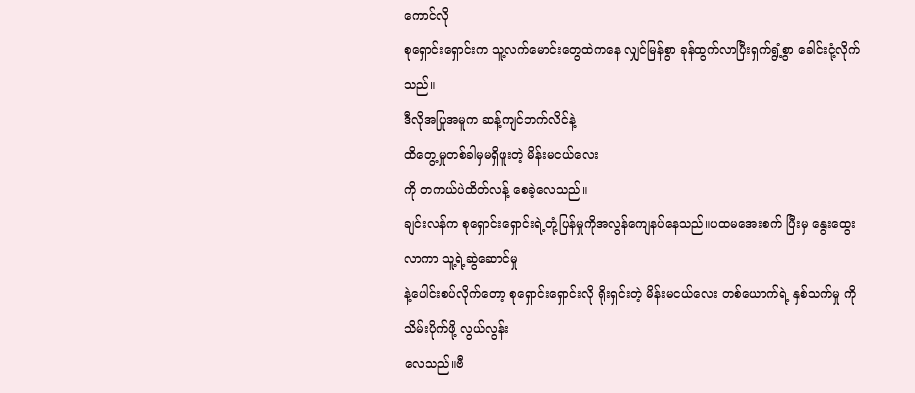ကောင်လို
စုရှောင်းရှောင်းက သူ့လက်မောင်းတွေထဲကနေ လျှင်မြန်စွာ ခုန်ထွက်လာပြီးရှက်ရွံ့စွာ ခေါင်းငုံ့လိုက်သည်။
ဒီလိုအပြုအမူက ဆန့်ကျင်ဘက်လိင်နဲ့
ထိတွေ့မှုတစ်ခါမှမရှိဖူးတဲ့ မိန်းမငယ်လေး
ကို တကယ်ပဲထိတ်လန့် စေခဲ့လေသည်။
ချင်းလန်က စုရှောင်းရှောင်းရဲ့တုံ့ပြန်မှုကိုအလွန်ကျေနပ်နေသည်။ပထမအေးစက် ပြီးမှ နွေးထွေးလာကာ သူ့ရဲ့ဆွဲဆောင်မှု
နဲ့ပေါင်းစပ်လိုက်တော့ စုရှောင်းရှောင်းလို ရိုးရှင်းတဲ့ မိန်းမငယ်လေး တစ်ယောက်ရဲ့ နှစ်သက်မှု ကိုသိမ်းပိုက်ဖို့ လွယ်လွန်း
လေသည်။ဗီ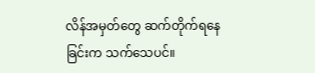လိန်အမှတ်တွေ ဆက်တိုက်ရနေခြင်းက သက်သေပင်။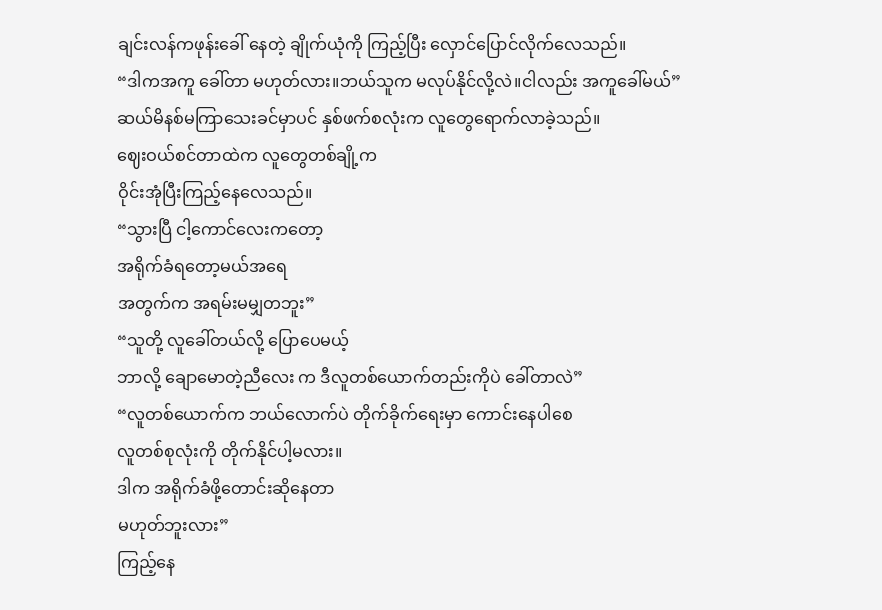ချင်းလန်ကဖုန်းခေါ် နေတဲ့ ချိုက်ယုံကို ကြည့်ပြီး လှောင်ပြောင်လိုက်လေသည်။
“ဒါကအကူ ခေါ်တာ မဟုတ်လား။ဘယ်သူက မလုပ်နိုင်လို့လဲ။ငါလည်း အကူခေါ်မယ်”
ဆယ်မိနစ်မကြာသေးခင်မှာပင် နှစ်ဖက်စလုံးက လူတွေရောက်လာခဲ့သည်။
ဈေးဝယ်စင်တာထဲက လူတွေတစ်ချို့က
ဝိုင်းအုံပြီးကြည့်နေလေသည်။
“သွားပြီ ငါ့ကောင်လေးကတော့
အရိုက်ခံရတော့မယ်အရေ
အတွက်က အရမ်းမမျှတဘူး”
“သူတို့ လူခေါ်တယ်လို့ ပြောပေမယ့်
ဘာလို့ ချောမောတဲ့ညီလေး က ဒီလူတစ်ယောက်တည်းကိုပဲ ခေါ်တာလဲ”
“လူတစ်ယောက်က ဘယ်လောက်ပဲ တိုက်ခိုက်ရေးမှာ ကောင်းနေပါစေ
လူတစ်စုလုံးကို တိုက်နိုင်ပါ့မလား။
ဒါက အရိုက်ခံဖို့တောင်းဆိုနေတာ
မဟုတ်ဘူးလား”
ကြည့်နေ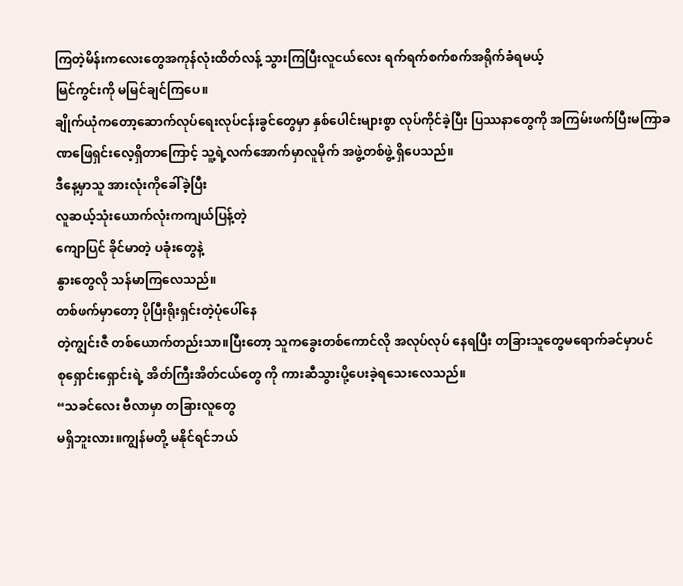ကြတဲ့မိန်းကလေးတွေအကုန်လုံးထိတ်လန့် သွားကြပြီးလူငယ်လေး ရက်ရက်စက်စက်အရိုက်ခံရမယ့်
မြင်ကွင်းကို မမြင်ချင်ကြပေ။
ချိုက်ယုံကတော့ဆောက်လုပ်ရေးလုပ်ငန်းခွင်တွေမှာ နှစ်ပေါင်းများစွာ လုပ်ကိုင်ခဲ့ပြီး ပြဿနာတွေကို အကြမ်းဖက်ပြီးမကြာခဏဖြေရှင်းလေ့ရှိတာကြောင့် သူ့ရဲ့လက်အောက်မှာလူမိုက် အဖွဲ့တစ်ဖွဲ့ ရှိပေသည်။
ဒီနေ့မှာသူ အားလုံးကိုခေါ်ခဲ့ပြီး
လူဆယ့်သုံးယောက်လုံးကကျယ်ပြန့်တဲ့
ကျောပြင် ခိုင်မာတဲ့ ပခုံးတွေနဲ့
နွားတွေလို သန်မာကြလေသည်။
တစ်ဖက်မှာတော့ ပိုပြီးရိုးရှင်းတဲ့ပုံပေါ်နေ
တဲ့ကျွင်းဇီ တစ်ယောက်တည်းသာ။ပြီးတော့ သူကခွေးတစ်ကောင်လို အလုပ်လုပ် နေရပြီး တခြားသူတွေမရောက်ခင်မှာပင်
စုရှောင်းရှောင်းရဲ့ အိတ်ကြီးအိတ်ငယ်တွေ ကို ကားဆီသွားပို့ပေးခဲ့ရသေးလေသည်။
“သခင်လေး ဗီလာမှာ တခြားလူတွေ
မရှိဘူးလား။ကျွန်မတို့ မနိုင်ရင်ဘယ်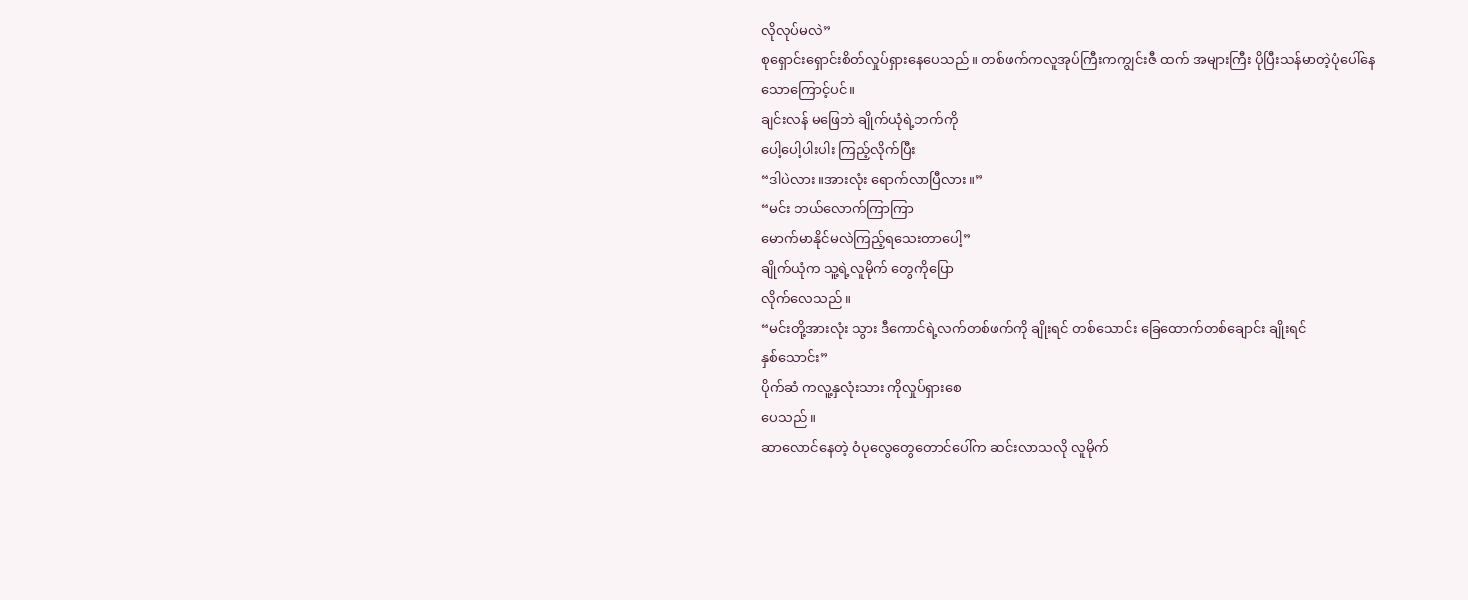လိုလုပ်မလဲ”
စုရှောင်းရှောင်းစိတ်လှုပ်ရှားနေပေသည်။ တစ်ဖက်ကလူအုပ်ကြီးကကျွင်းဇီ ထက် အများကြီး ပိုပြီးသန်မာတဲ့ပုံပေါ်နေသောကြောင့်ပင်။
ချင်းလန် မဖြေဘဲ ချိုက်ယုံရဲ့ဘက်ကို
ပေါ့ပေါ့ပါးပါး ကြည့်လိုက်ပြီး
“ဒါပဲလား။အားလုံး ရောက်လာပြီလား။”
“မင်း ဘယ်လောက်ကြာကြာ
မောက်မာနိုင်မလဲကြည့်ရသေးတာပေါ့”
ချိုက်ယုံက သူ့ရဲ့လူမိုက် တွေကိုပြော
လိုက်လေသည်။
“မင်းတို့အားလုံး သွား ဒီကောင်ရဲ့လက်တစ်ဖက်ကို ချိုးရင် တစ်သောင်း ခြေထောက်တစ်ချောင်း ချိုးရင်
နှစ်သောင်း”
ပိုက်ဆံ ကလူ့နှလုံးသား ကိုလှုပ်ရှားစေ
ပေသည်။
ဆာလောင်နေတဲ့ ဝံပုလွေတွေတောင်ပေါ်က ဆင်းလာသလို လူမိုက်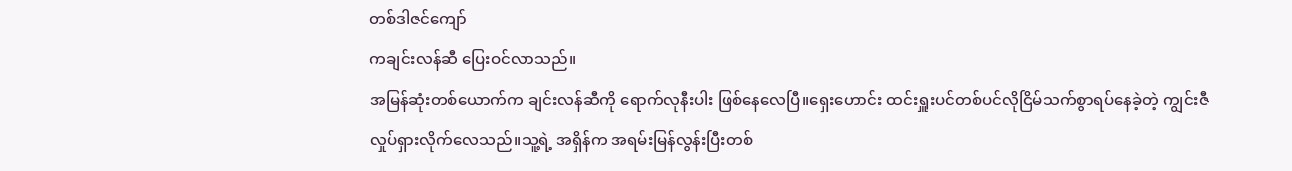တစ်ဒါဇင်ကျော်
ကချင်းလန်ဆီ ပြေးဝင်လာသည်။
အမြန်ဆုံးတစ်ယောက်က ချင်းလန်ဆီကို ရောက်လုနီးပါး ဖြစ်နေလေပြီ။ရှေးဟောင်း ထင်းရှူးပင်တစ်ပင်လိုငြိမ်သက်စွာရပ်နေခဲ့တဲ့ ကျွင်းဇီလှုပ်ရှားလိုက်လေသည်။သူ့ရဲ့ အရှိန်က အရမ်းမြန်လွန်းပြီးတစ်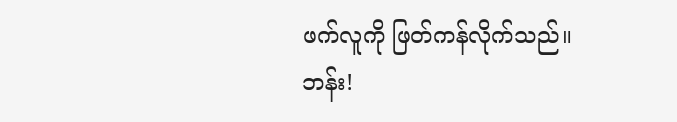ဖက်လူကို ဖြတ်ကန်လိုက်သည်။
ဘန်း!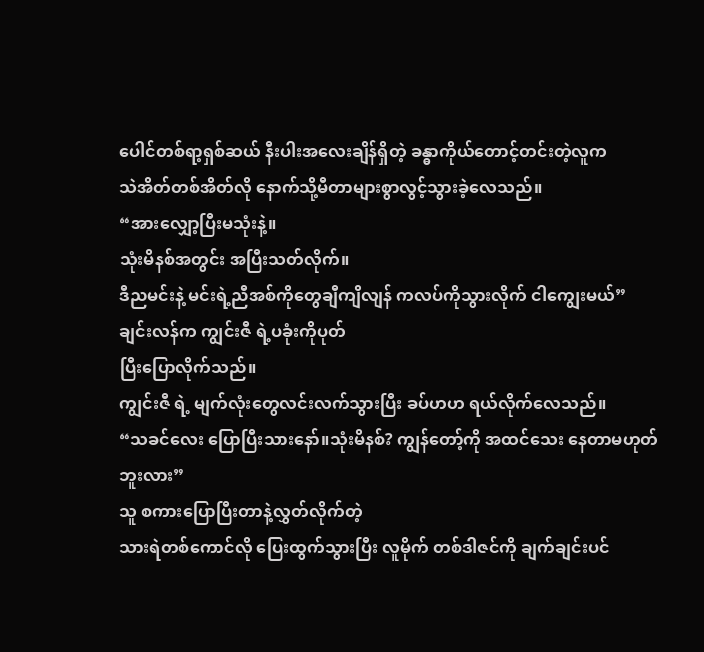ပေါင်တစ်ရာ့ရှစ်ဆယ် နီးပါးအလေးချိန်ရှိတဲ့ ခန္ဓာကိုယ်တောင့်တင်းတဲ့လူက
သဲအိတ်တစ်အိတ်လို နောက်သို့မီတာများစွာလွင့်သွားခဲ့လေသည်။
“အားလျှော့ပြီးမသုံးနဲ့။
သုံးမိနစ်အတွင်း အပြီးသတ်လိုက်။
ဒီညမင်းနဲ့ မင်းရဲ့ညီအစ်ကိုတွေချီကျိလျန် ကလပ်ကိုသွားလိုက် ငါကျွေးမယ်”
ချင်းလန်က ကျွင်းဇီ ရဲ့ပခုံးကိုပုတ်
ပြီးပြောလိုက်သည်။
ကျွင်းဇီ ရဲ့ မျက်လုံးတွေလင်းလက်သွားပြီး ခပ်ဟဟ ရယ်လိုက်လေသည်။
“သခင်လေး ပြောပြီးသားနော်။သုံးမိနစ်? ကျွန်တော့်ကို အထင်သေး နေတာမဟုတ်ဘူးလား”
သူ စကားပြောပြီးတာနဲ့လွှတ်လိုက်တဲ့
သားရဲတစ်ကောင်လို ပြေးထွက်သွားပြီး လူမိုက် တစ်ဒါဇင်ကို ချက်ချင်းပင်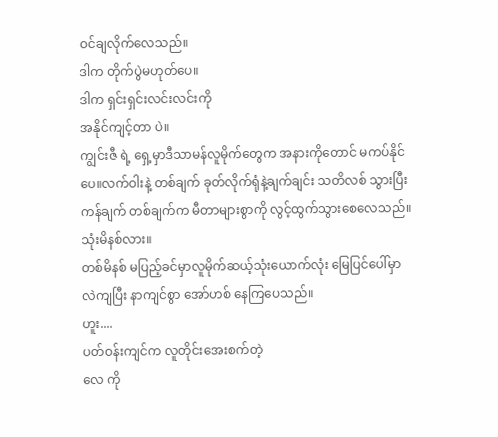ဝင်ချလိုက်လေသည်။
ဒါက တိုက်ပွဲမဟုတ်ပေ။
ဒါက ရှင်းရှင်းလင်းလင်းကို
အနိုင်ကျင့်တာ ပဲ။
ကျွင်းဇီ ရဲ့ ရှေ့မှာဒီသာမန်လူမိုက်တွေက အနားကိုတောင် မကပ်နိုင်ပေ။လက်ဝါးနဲ့ တစ်ချက် ခုတ်လိုက်ရုံနဲ့ချက်ချင်း သတိလစ် သွားပြီး ကန်ချက် တစ်ချက်က မီတာများစွာကို လွင့်ထွက်သွားစေလေသည်။
သုံးမိနစ်လား။
တစ်မိနစ် မပြည့်ခင်မှာလူမိုက်ဆယ့်သုံးယောက်လုံး မြေပြင်ပေါ်မှာ လဲကျပြီး နာကျင်စွာ အော်ဟစ် နေကြပေသည်။
ဟူး....
ပတ်ဝန်းကျင်က လူတိုင်းအေးစက်တဲ့
လေ ကို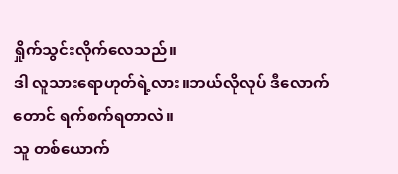ရှိုက်သွင်းလိုက်လေသည်။
ဒါ လူသားရောဟုတ်ရဲ့လား။ဘယ်လိုလုပ် ဒီလောက်တောင် ရက်စက်ရတာလဲ။
သူ တစ်ယောက်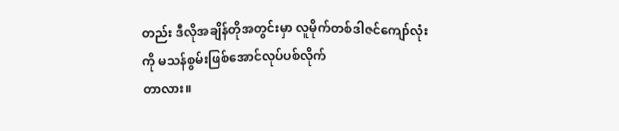တည်း ဒီလိုအချိန်တိုအတွင်းမှာ လူမိုက်တစ်ဒါဇင်ကျော်လုံး
ကို မသန်စွမ်းဖြစ်အောင်လုပ်ပစ်လိုက်
တာလား။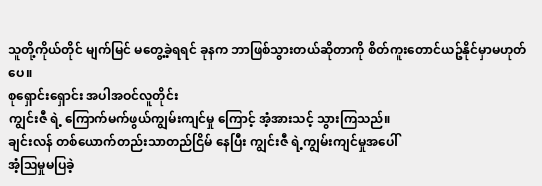သူတို့ကိုယ်တိုင် မျက်မြင် မတွေ့ခဲ့ရရင် ခုနက ဘာဖြစ်သွားတယ်ဆိုတာကို စိတ်ကူးတောင်ယဥ်နိုင်မှာမဟုတ်ပေ။
စုရှောင်းရှောင်း အပါအဝင်လူတိုင်း
ကျွင်းဇီ ရဲ့ ကြောက်မက်ဖွယ်ကျွမ်းကျင်မှု ကြောင့် အံ့အားသင့် သွားကြသည်။
ချင်းလန် တစ်ယောက်တည်းသာတည်ငြိမ် နေပြီး ကျွင်းဇီ ရဲ့ကျွမ်းကျင်မှုအပေါ်
အံ့ဩမှုမပြခဲ့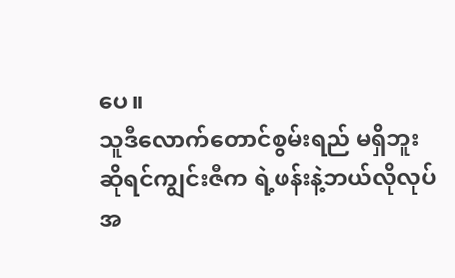ပေ။
သူဒီလောက်တောင်စွမ်းရည် မရှိဘူး
ဆိုရင်ကျွင်းဇီက ရဲ့ဖန်းနဲ့ဘယ်လိုလုပ်
အ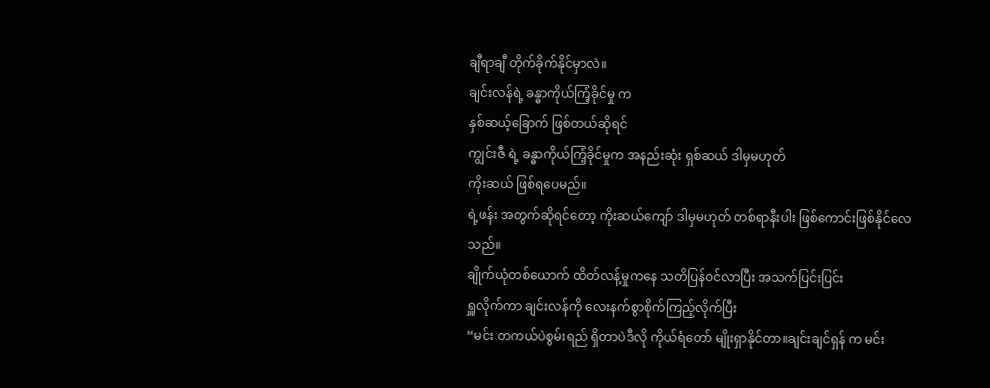ချီရာချီ တိုက်ခိုက်နိုင်မှာလဲ။
ချင်းလန်ရဲ့ ခန္ဓာကိုယ်ကြံ့ခိုင်မှု က
နှစ်ဆယ့်ခြောက် ဖြစ်တယ်ဆိုရင်
ကျွင်းဇီ ရဲ့ ခန္ဓာကိုယ်ကြံ့ခိုင်မှုက အနည်းဆုံး ရှစ်ဆယ် ဒါမှမဟုတ်
ကိုးဆယ် ဖြစ်ရပေမည်။
ရဲ့ဖန်း အတွက်ဆိုရင်တော့ ကိုးဆယ်ကျော် ဒါမှမဟုတ် တစ်ရာနီးပါး ဖြစ်ကောင်းဖြစ်နိုင်လေသည်။
ချိုက်ယုံတစ်ယောက် ထိတ်လန့်မှုကနေ သတိပြန်ဝင်လာပြီး အသက်ပြင်းပြင်း
ရှူလိုက်ကာ ချင်းလန်ကို လေးနက်စွာစိုက်ကြည့်လိုက်ပြီး
“မင်း တကယ်ပဲစွမ်းရည် ရှိတာပဲဒီလို ကိုယ်ရံတော် မျိုးရှာနိုင်တာ။ချင်းချင်ရှန် က မင်း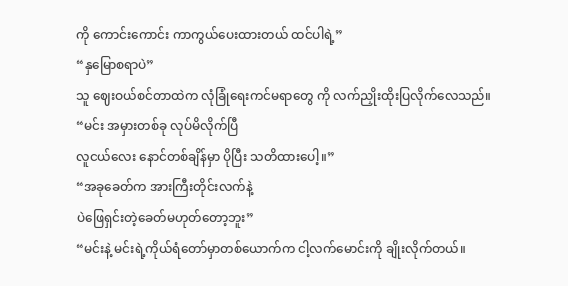ကို ကောင်းကောင်း ကာကွယ်ပေးထားတယ် ထင်ပါရဲ့”
“နှမြောစရာပဲ”
သူ ဈေးဝယ်စင်တာထဲက လုံခြုံရေးကင်မရာတွေ ကို လက်ညှိုးထိုးပြလိုက်လေသည်။
“မင်း အမှားတစ်ခု လုပ်မိလိုက်ပြီ
လူငယ်လေး နောင်တစ်ချိန်မှာ ပိုပြီး သတိထားပေါ့။”
“အခုခေတ်က အားကြီးတိုင်းလက်နဲ့
ပဲဖြေရှင်းတဲ့ခေတ်မဟုတ်တော့ဘူး”
“မင်းနဲ့ မင်းရဲ့ကိုယ်ရံတော်မှာတစ်ယောက်က ငါ့လက်မောင်းကို ချိုးလိုက်တယ်။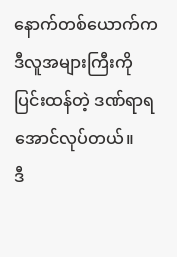နောက်တစ်ယောက်က ဒီလူအများကြီးကို ပြင်းထန်တဲ့ ဒဏ်ရာရအောင်လုပ်တယ်။
ဒီ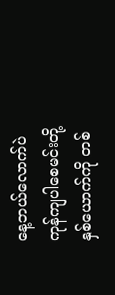နေ့ဘယ်လောက်ပဲ ကုန်ကျပါစေမင်းတို့ နှစ်ယောက်ကို တစ်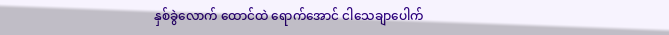နှစ်ခွဲလောက် ထောင်ထဲ ရောက်အောင် ငါသေချာပေါက်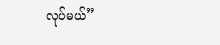လုပ်မယ်”